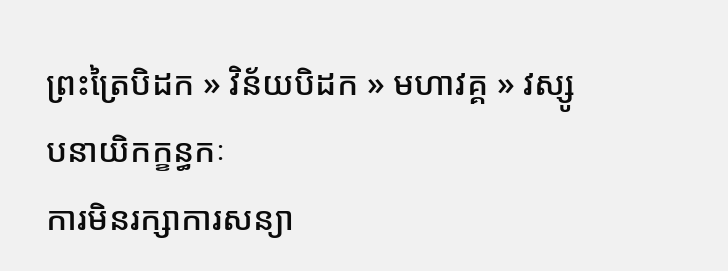ព្រះត្រៃបិដក » វិន័យបិដក » មហាវគ្គ » វស្សូបនាយិកក្ខន្ធកៈ
ការមិនរក្សាការសន្យា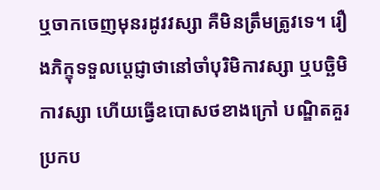ឬចាកចេញមុនរដូវវស្សា គឺមិនត្រឹមត្រូវទេ។ រឿងភិក្ខុទទួលប្តេជ្ញាថានៅចាំបុរិមិកាវស្សា ឬបច្ឆិមិកាវស្សា ហើយធ្វើឧបោសថខាងក្រៅ បណ្ឌិតគួរប្រកប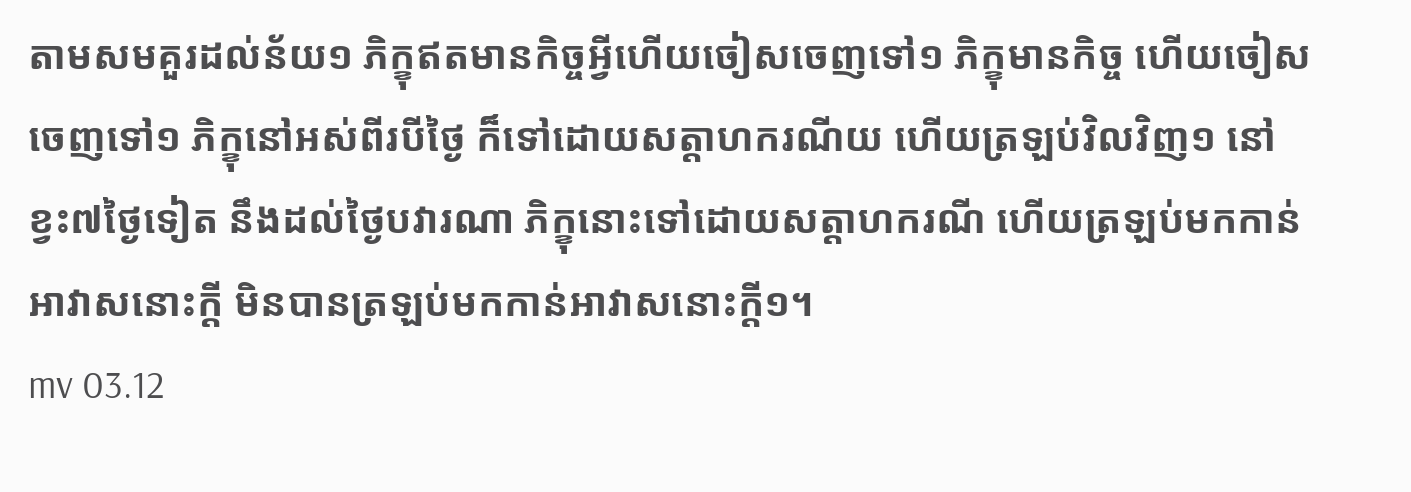តាមសមគួរដល់ន័យ១ ភិក្ខុឥតមានកិច្ចអ្វីហើយចៀសចេញទៅ១ ភិក្ខុមានកិច្ច ហើយចៀសចេញទៅ១ ភិក្ខុនៅអស់ពីរបីថ្ងៃ ក៏ទៅដោយសត្តាហករណីយ ហើយត្រឡប់វិលវិញ១ នៅខ្វះ៧ថ្ងៃទៀត នឹងដល់ថ្ងៃបវារណា ភិក្ខុនោះទៅដោយសត្តាហករណី ហើយត្រឡប់មកកាន់អាវាសនោះក្តី មិនបានត្រឡប់មកកាន់អាវាសនោះក្តី១។
mv 03.12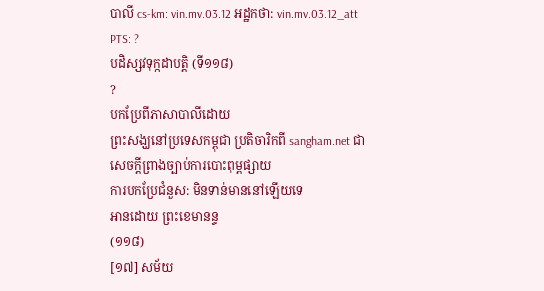បាលី cs-km: vin.mv.03.12 អដ្ឋកថា: vin.mv.03.12_att PTS: ?
បដិស្សវទុក្កដាបត្តិ (ទី១១៨)
?
បកប្រែពីភាសាបាលីដោយ
ព្រះសង្ឃនៅប្រទេសកម្ពុជា ប្រតិចារិកពី sangham.net ជាសេចក្តីព្រាងច្បាប់ការបោះពុម្ពផ្សាយ
ការបកប្រែជំនួស: មិនទាន់មាននៅឡើយទេ
អានដោយ ព្រះខេមានន្ទ
(១១៨)
[១៧] សម័យ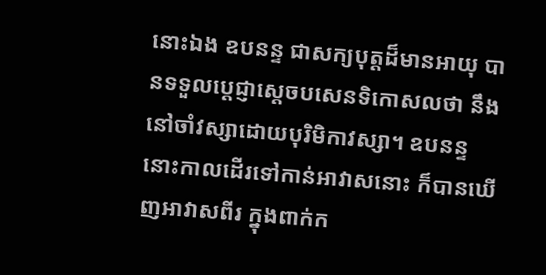នោះឯង ឧបនន្ទ ជាសក្យបុត្តដ៏មានអាយុ បានទទួលប្តេជ្ញាស្តេចបសេនទិកោសលថា នឹងនៅចាំវស្សាដោយបុរិមិកាវស្សា។ ឧបនន្ទនោះកាលដើរទៅកាន់អាវាសនោះ ក៏បានឃើញអាវាសពីរ ក្នុងពាក់ក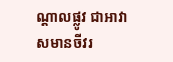ណ្តាលផ្លូវ ជាអាវាសមានចីវរ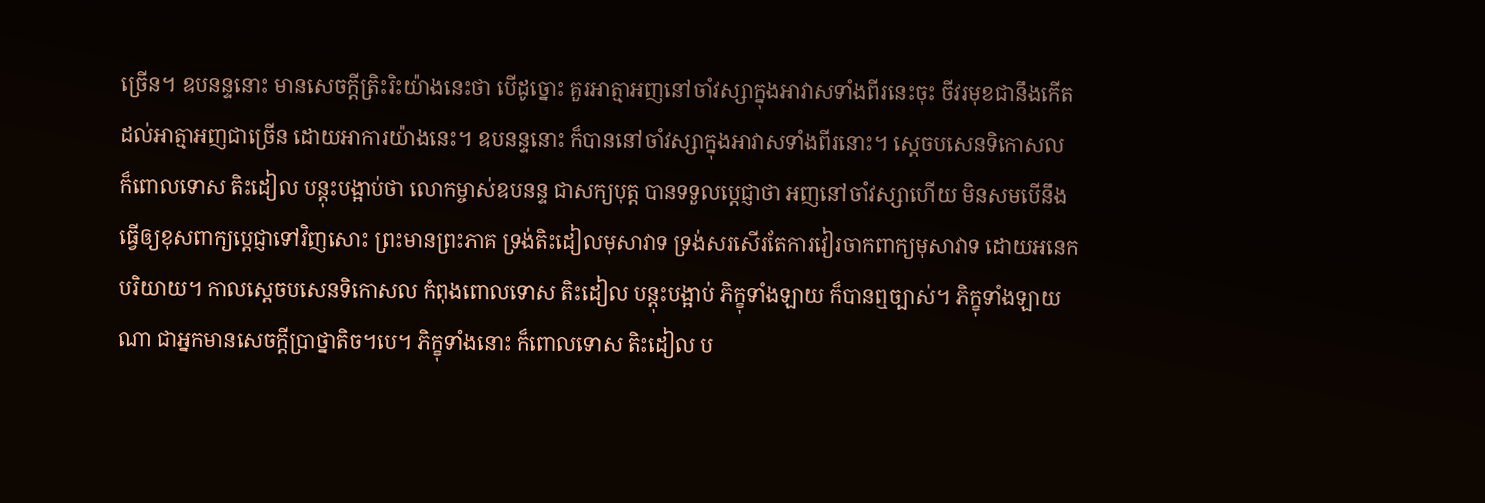ច្រើន។ ឧបនន្ទនោះ មានសេចក្តីត្រិះរិះយ៉ាងនេះថា បើដូច្នោះ គួរអាត្មាអញនៅចាំវស្សាក្នុងអាវាសទាំងពីរនេះចុះ ចីវរមុខជានឹងកើតដល់អាត្មាអញជាច្រើន ដោយអាការយ៉ាងនេះ។ ឧបនន្ទនោះ ក៏បាននៅចាំវស្សាក្នុងអាវាសទាំងពីរនោះ។ ស្តេចបសេនទិកោសល ក៏ពោលទោស តិះដៀល បន្តុះបង្អាប់ថា លោកម្ចាស់ឧបនន្ទ ជាសក្យបុត្ត បានទទួលប្តេជ្ញាថា អញនៅចាំវស្សាហើយ មិនសមបើនឹងធ្វើឲ្យខុសពាក្យប្តេជ្ញាទៅវិញសោះ ព្រះមានព្រះភាគ ទ្រង់តិះដៀលមុសាវាទ ទ្រង់សរសើរតែការវៀរចាកពាក្យមុសាវាទ ដោយអនេកបរិយាយ។ កាលស្តេចបសេនទិកោសល កំពុងពោលទោស តិះដៀល បន្តុះបង្អាប់ ភិក្ខុទាំងឡាយ ក៏បានឮច្បាស់។ ភិក្ខុទាំងឡាយណា ជាអ្នកមានសេចក្តីប្រាថ្នាតិច។បេ។ ភិក្ខុទាំងនោះ ក៏ពោលទោស តិះដៀល ប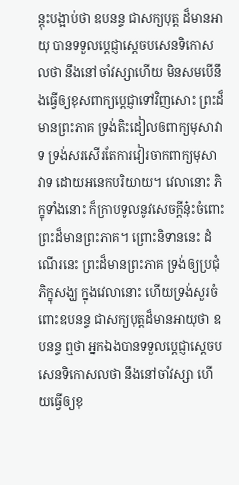ន្តុះបង្អាប់ថា ឧបនន្ទ ជាសក្យបុត្ត ដ៏មានអាយុ បានទទួលប្តេជ្ញាស្តេចបសេនទិកោសលថា នឹងនៅចាំវស្សាហើយ មិនសមបើនឹងធ្វើឲ្យខុសពាក្យប្តេជ្ញាទៅវិញសោះ ព្រះដ៏មានព្រះភាគ ទ្រង់តិះដៀលឲពាក្យមុសាវាទ ទ្រង់សរសើរតែការវៀរចាកពាក្យមុសាវាទ ដោយអនេកបរិយាយ។ វេលានោះ ភិក្ខុទាំងនោះ ក៏ក្រាបទូលនូវសេចក្តីនុ៎ះចំពោះព្រះដ៏មានព្រះភាគ។ ព្រោះនិទាននេះ ដំណើរនេះ ព្រះដ៏មានព្រះភាគ ទ្រង់ឲ្យប្រជុំភិក្ខុសង្ឃ ក្នុងវេលានោះ ហើយទ្រង់សួរចំពោះឧបនន្ទ ជាសក្យបុត្តដ៏មានអាយុថា ឧបនន្ទ ឮថា អ្នកឯងបានទទួលប្តេជ្ញាស្តេចបសេនទិកោសលថា នឹងនៅចាំវស្សា ហើយធ្វើឲ្យខុ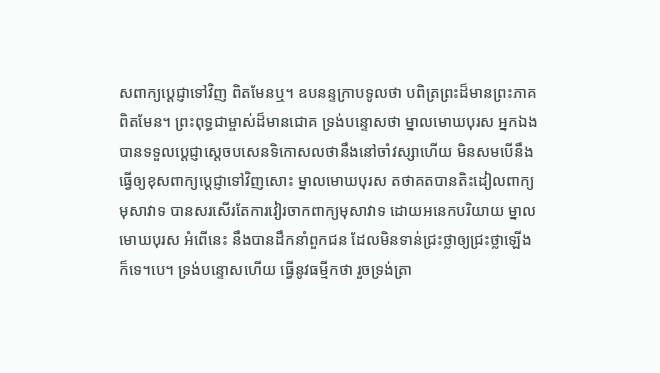សពាក្យប្តេជ្ញាទៅវិញ ពិតមែនឬ។ ឧបនន្ទក្រាបទូលថា បពិត្រព្រះដ៏មានព្រះភាគ ពិតមែន។ ព្រះពុទ្ធជាម្ចាស់ដ៏មានជោគ ទ្រង់បន្ទោសថា ម្នាលមោឃបុរស អ្នកឯងបានទទួលប្តេជ្ញាស្តេចបសេនទិកោសលថានឹងនៅចាំវស្សាហើយ មិនសមបើនឹងធ្វើឲ្យខុសពាក្យប្តេជ្ញាទៅវិញសោះ ម្នាលមោឃបុរស តថាគតបានតិះដៀលពាក្យមុសាវាទ បានសរសើរតែការវៀរចាកពាក្យមុសាវាទ ដោយអនេកបរិយាយ ម្នាលមោឃបុរស អំពើនេះ នឹងបានដឹកនាំពួកជន ដែលមិនទាន់ជ្រះថ្លាឲ្យជ្រះថ្លាឡើងក៏ទេ។បេ។ ទ្រង់បន្ទោសហើយ ធ្វើនូវធម្មីកថា រួចទ្រង់ត្រា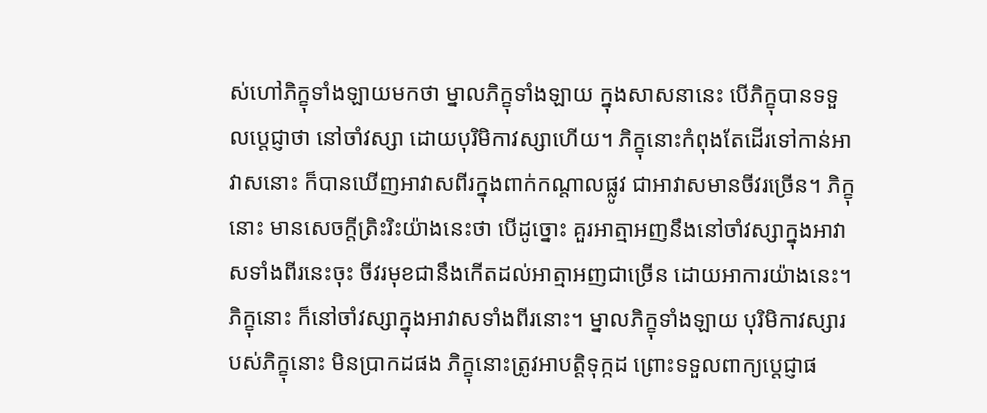ស់ហៅភិក្ខុទាំងឡាយមកថា ម្នាលភិក្ខុទាំងឡាយ ក្នុងសាសនានេះ បើភិក្ខុបានទទួលប្តេជ្ញាថា នៅចាំវស្សា ដោយបុរិមិកាវស្សាហើយ។ ភិក្ខុនោះកំពុងតែដើរទៅកាន់អាវាសនោះ ក៏បានឃើញអាវាសពីរក្នុងពាក់កណ្តាលផ្លូវ ជាអាវាសមានចីវរច្រើន។ ភិក្ខុនោះ មានសេចក្តីត្រិះរិះយ៉ាងនេះថា បើដូច្នោះ គួរអាត្មាអញនឹងនៅចាំវស្សាក្នុងអាវាសទាំងពីរនេះចុះ ចីវរមុខជានឹងកើតដល់អាត្មាអញជាច្រើន ដោយអាការយ៉ាងនេះ។ ភិក្ខុនោះ ក៏នៅចាំវស្សាក្នុងអាវាសទាំងពីរនោះ។ ម្នាលភិក្ខុទាំងឡាយ បុរិមិកាវស្សារបស់ភិក្ខុនោះ មិនប្រាកដផង ភិក្ខុនោះត្រូវអាបត្តិទុក្កដ ព្រោះទទួលពាក្យប្តេជ្ញាផ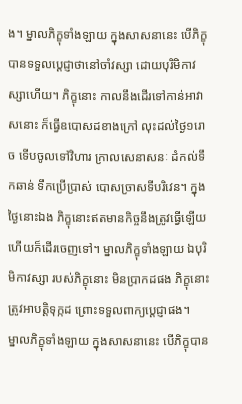ង។ ម្នាលភិក្ខុទាំងឡាយ ក្នុងសាសនានេះ បើភិក្ខុបានទទួលប្តេជ្ញាថានៅចាំវស្សា ដោយបុរិមិកាវស្សាហើយ។ ភិក្ខុនោះ កាលនឹងដើរទៅកាន់អាវាសនោះ ក៏ធ្វើឧបោសដខាងក្រៅ លុះដល់ថ្ងៃ១រោច ទើបចូលទៅវិហារ ក្រាលសេនាសនៈ ដំកល់ទឹកឆាន់ ទឹកប្រើប្រាស់ បោសច្រាសទីបរិវេន។ ក្នុងថ្ងៃនោះឯង ភិក្ខុនោះឥតមានកិច្ចនឹងត្រូវធ្វើឡើយ ហើយក៏ដើរចេញទៅ។ ម្នាលភិក្ខុទាំងឡាយ ឯបុរិមិកាវស្សា របស់ភិក្ខុនោះ មិនប្រាកដផង ភិក្ខុនោះត្រូវអាបត្តិទុក្កដ ព្រោះទទួលពាក្យប្តេជ្ញាផង។
ម្នាលភិក្ខុទាំងឡាយ ក្នុងសាសនានេះ បើភិក្ខុបាន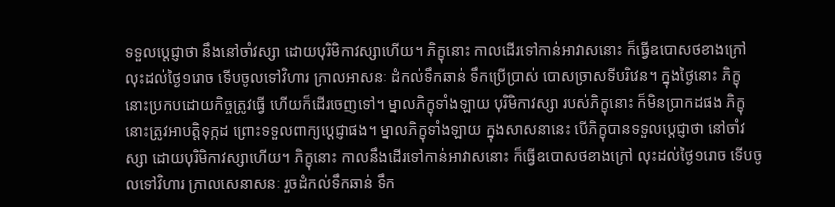ទទួលប្តេជ្ញាថា នឹងនៅចាំវស្សា ដោយបុរិមិកាវស្សាហើយ។ ភិក្ខុនោះ កាលដើរទៅកាន់អាវាសនោះ ក៏ធ្វើឧបោសថខាងក្រៅ លុះដល់ថ្ងៃ១រោច ទើបចូលទៅវិហារ ក្រាលអាសនៈ ដំកល់ទឹកឆាន់ ទឹកប្រើប្រាស់ បោសច្រាសទីបរិវេន។ ក្នុងថ្ងៃនោះ ភិក្ខុនោះប្រកបដោយកិច្ចត្រូវធ្វើ ហើយក៏ដើរចេញទៅ។ ម្នាលភិក្ខុទាំងឡាយ បុរិមិកាវស្សា របស់ភិក្ខុនោះ ក៏មិនប្រាកដផង ភិក្ខុនោះត្រូវអាបត្តិទុក្កដ ព្រោះទទួលពាក្យប្តេជ្ញាផង។ ម្នាលភិក្ខុទាំងឡាយ ក្នុងសាសនានេះ បើភិក្ខុបានទទួលប្តេជ្ញាថា នៅចាំវស្សា ដោយបុរិមិកាវស្សាហើយ។ ភិក្ខុនោះ កាលនឹងដើរទៅកាន់អាវាសនោះ ក៏ធ្វើឧបោសថខាងក្រៅ លុះដល់ថ្ងៃ១រោច ទើបចូលទៅវិហារ ក្រាលសេនាសនៈ រួចដំកល់ទឹកឆាន់ ទឹក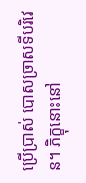ប្រើប្រាស់ បោសច្រាសទីបរិវេន។ ភិក្ខុនោះនៅ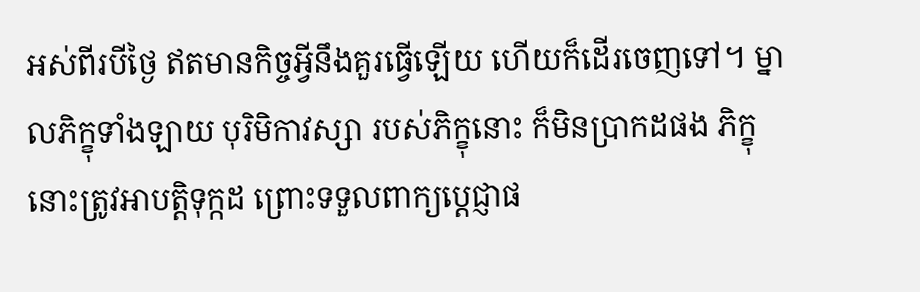អស់ពីរបីថ្ងៃ ឥតមានកិច្ចអ្វីនឹងគួរធ្វើឡើយ ហើយក៏ដើរចេញទៅ។ ម្នាលភិក្ខុទាំងឡាយ បុរិមិកាវស្សា របស់ភិក្ខុនោះ ក៏មិនប្រាកដផង ភិក្ខុនោះត្រូវអាបត្តិទុក្កដ ព្រោះទទួលពាក្យប្តេជ្ញាផ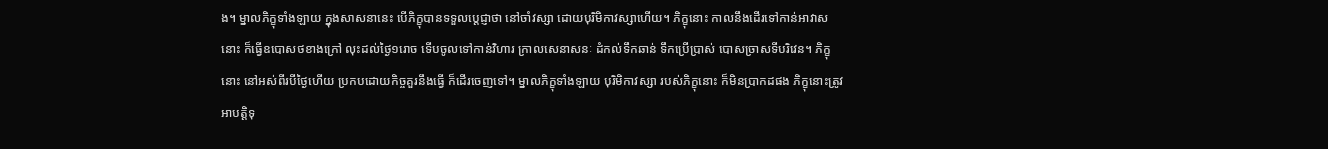ង។ ម្នាលភិក្ខុទាំងឡាយ ក្នុងសាសនានេះ បើភិក្ខុបានទទួលប្តេជ្ញាថា នៅចាំវស្សា ដោយបុរិមិកាវស្សាហើយ។ ភិក្ខុនោះ កាលនឹងដើរទៅកាន់អាវាសនោះ ក៏ធ្វើឧបោសថខាងក្រៅ លុះដល់ថ្ងៃ១រោច ទើបចូលទៅកាន់វិហារ ក្រាលសេនាសនៈ ដំកល់ទឹកឆាន់ ទឹកប្រើប្រាស់ បោសច្រាសទីបរិវេន។ ភិក្ខុនោះ នៅអស់ពីរបីថ្ងៃហើយ ប្រកបដោយកិច្ចគួរនឹងធ្វើ ក៏ដើរចេញទៅ។ ម្នាលភិក្ខុទាំងឡាយ បុរិមិកាវស្សា របស់ភិក្ខុនោះ ក៏មិនប្រាកដផង ភិក្ខុនោះត្រូវអាបត្តិទុ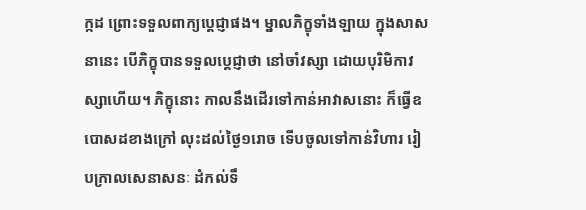ក្កដ ព្រោះទទួលពាក្យប្តេជ្ញាផង។ ម្នាលភិក្ខុទាំងឡាយ ក្នុងសាសនានេះ បើភិក្ខុបានទទួលប្តេជ្ញាថា នៅចាំវស្សា ដោយបុរិមិកាវស្សាហើយ។ ភិក្ខុនោះ កាលនឹងដើរទៅកាន់អាវាសនោះ ក៏ធ្វើឧបោសដខាងក្រៅ លុះដល់ថ្ងៃ១រោច ទើបចូលទៅកាន់វិហារ រៀបក្រាលសេនាសនៈ ដំកល់ទឹ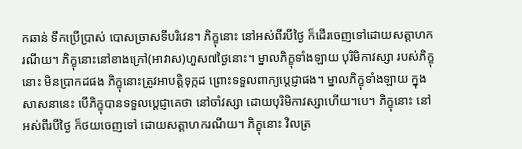កឆាន់ ទឹកប្រើប្រាស់ បោសច្រាសទីបរិវេន។ ភិក្ខុនោះ នៅអស់ពីរបីថ្ងៃ ក៏ដើរចេញទៅដោយសត្តាហករណីយ។ ភិក្ខុនោះនៅខាងក្រៅ(អាវាស)ហួស៧ថ្ងៃនោះ។ ម្នាលភិក្ខុទាំងឡាយ បុរិមិកាវស្សា របស់ភិក្ខុនោះ មិនប្រាកដផង ភិក្ខុនោះត្រូវអាបត្តិទុក្កដ ព្រោះទទួលពាក្យប្តេជ្ញាផង។ ម្នាលភិក្ខុទាំងឡាយ ក្នុងសាសនានេះ បើភិក្ខុបានទទួលប្តេជ្ញាគេថា នៅចាំវស្សា ដោយបុរិមិកាវស្សាហើយ។បេ។ ភិក្ខុនោះ នៅអស់ពីរបីថ្ងៃ ក៏ថយចេញទៅ ដោយសត្តាហករណីយ។ ភិក្ខុនោះ វិលត្រ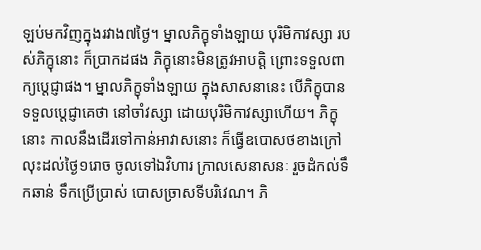ឡប់មកវិញក្នុងរវាង៧ថ្ងៃ។ ម្នាលភិក្ខុទាំងឡាយ បុរិមិកាវស្សា របស់ភិក្ខុនោះ ក៏ប្រាកដផង ភិក្ខុនោះមិនត្រូវអាបត្តិ ព្រោះទទួលពាក្យប្តេជ្ញាផង។ ម្នាលភិក្ខុទាំងឡាយ ក្នុងសាសនានេះ បើភិក្ខុបានទទួលប្តេជ្ញាគេថា នៅចាំវស្សា ដោយបុរិមិកាវស្សាហើយ។ ភិក្ខុនោះ កាលនឹងដើរទៅកាន់អាវាសនោះ ក៏ធ្វើឧបោសថខាងក្រៅ លុះដល់ថ្ងៃ១រោច ចូលទៅឯវិហារ ក្រាលសេនាសនៈ រួចដំកល់ទឹកឆាន់ ទឹកប្រើប្រាស់ បោសច្រាសទីបរិវេណ។ ភិ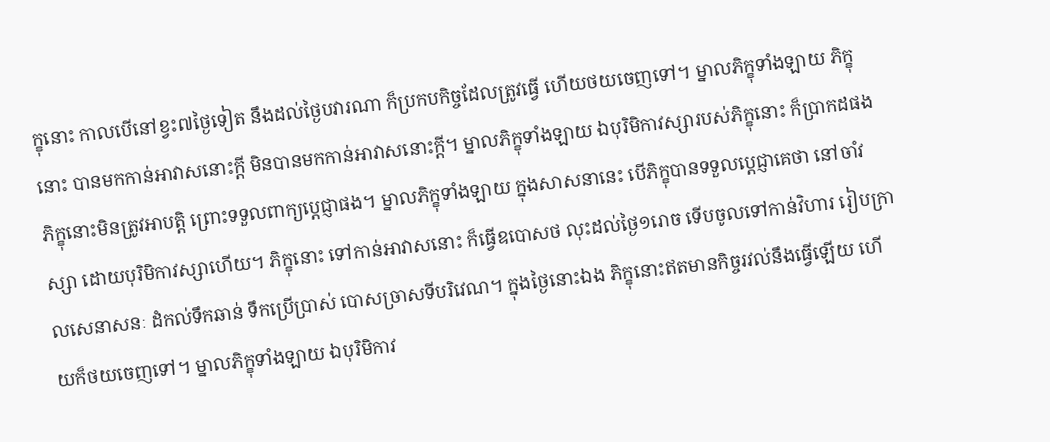ក្ខុនោះ កាលបើនៅខ្វះ៧ថ្ងៃទៀត នឹងដល់ថ្ងៃបវារណា ក៏ប្រកបកិច្ចដែលត្រូវធ្វើ ហើយថយចេញទៅ។ ម្នាលភិក្ខុទាំងឡាយ ភិក្ខុនោះ បានមកកាន់អាវាសនោះក្តី មិនបានមកកាន់អាវាសនោះក្តី។ ម្នាលភិក្ខុទាំងឡាយ ឯបុរិមិកាវស្សារបស់ភិក្ខុនោះ ក៏ប្រាកដផង ភិក្ខុនោះមិនត្រូវអាបត្តិ ព្រោះទទួលពាក្យប្តេជ្ញាផង។ ម្នាលភិក្ខុទាំងឡាយ ក្នុងសាសនានេះ បើភិក្ខុបានទទួលប្តេជ្ញាគេថា នៅចាំវស្សា ដោយបុរិមិកាវស្សាហើយ។ ភិក្ខុនោះ ទៅកាន់អាវាសនោះ ក៏ធ្វើឧបោសថ លុះដល់ថ្ងៃ១រោច ទើបចូលទៅកាន់វិហារ រៀបក្រាលសេនាសនៈ ដំកល់ទឹកឆាន់ ទឹកប្រើប្រាស់ បោសច្រាសទីបរិវេណ។ ក្នុងថ្ងៃនោះឯង ភិក្ខុនោះឥតមានកិច្ចរវល់នឹងធ្វើឡើយ ហើយក៏ថយចេញទៅ។ ម្នាលភិក្ខុទាំងឡាយ ឯបុរិមិកាវ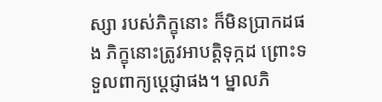ស្សា របស់ភិក្ខុនោះ ក៏មិនប្រាកដផង ភិក្ខុនោះត្រូវអាបត្តិទុក្កដ ព្រោះទទួលពាក្យប្តេជ្ញាផង។ ម្នាលភិ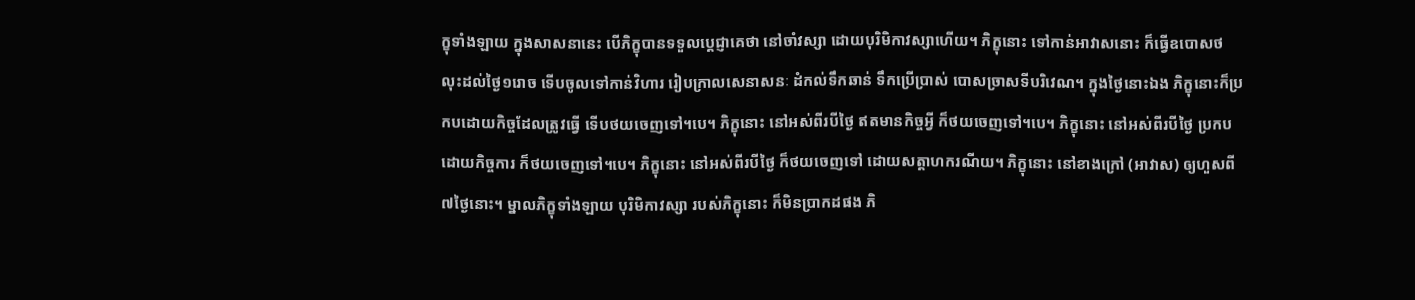ក្ខុទាំងឡាយ ក្នុងសាសនានេះ បើភិក្ខុបានទទួលប្តេជ្ញាគេថា នៅចាំវស្សា ដោយបុរិមិកាវស្សាហើយ។ ភិក្ខុនោះ ទៅកាន់អាវាសនោះ ក៏ធ្វើឧបោសថ លុះដល់ថ្ងៃ១រោច ទើបចូលទៅកាន់វិហារ រៀបក្រាលសេនាសនៈ ដំកល់ទឹកឆាន់ ទឹកប្រើប្រាស់ បោសច្រាសទីបរិវេណ។ ក្នុងថ្ងៃនោះឯង ភិក្ខុនោះក៏ប្រកបដោយកិច្ចដែលត្រូវធ្វើ ទើបថយចេញទៅ។បេ។ ភិក្ខុនោះ នៅអស់ពីរបីថ្ងៃ ឥតមានកិច្ចអ្វី ក៏ថយចេញទៅ។បេ។ ភិក្ខុនោះ នៅអស់ពីរបីថ្ងៃ ប្រកបដោយកិច្ចការ ក៏ថយចេញទៅ។បេ។ ភិក្ខុនោះ នៅអស់ពីរបីថ្ងៃ ក៏ថយចេញទៅ ដោយសត្តាហករណីយ។ ភិក្ខុនោះ នៅខាងក្រៅ (អាវាស) ឲ្យហួសពី៧ថ្ងៃនោះ។ ម្នាលភិក្ខុទាំងឡាយ បុរិមិកាវស្សា របស់ភិក្ខុនោះ ក៏មិនប្រាកដផង ភិ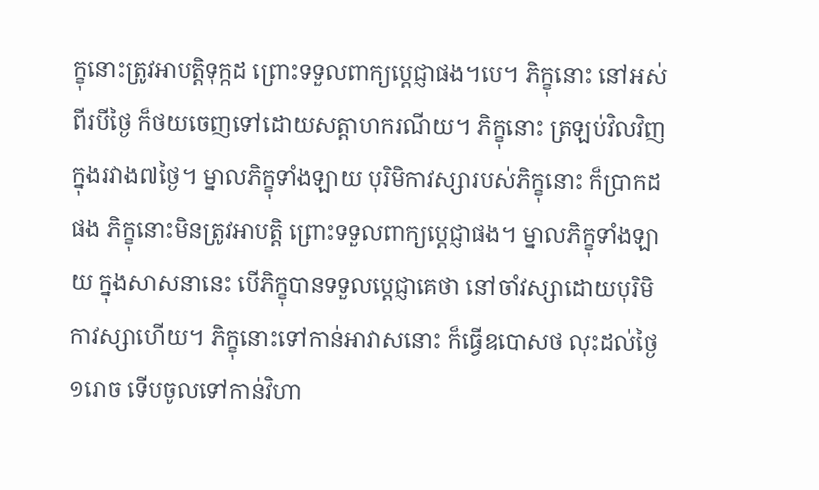ក្ខុនោះត្រូវអាបត្តិទុក្កដ ព្រោះទទួលពាក្យប្តេជ្ញាផង។បេ។ ភិក្ខុនោះ នៅអស់ពីរបីថ្ងៃ ក៏ថយចេញទៅដោយសត្តាហករណីយ។ ភិក្ខុនោះ ត្រឡប់វិលវិញក្នុងរវាង៧ថ្ងៃ។ ម្នាលភិក្ខុទាំងឡាយ បុរិមិកាវស្សារបស់ភិក្ខុនោះ ក៏ប្រាកដផង ភិក្ខុនោះមិនត្រូវអាបត្តិ ព្រោះទទួលពាក្យប្តេជ្ញាផង។ ម្នាលភិក្ខុទាំងឡាយ ក្នុងសាសនានេះ បើភិក្ខុបានទទួលប្តេជ្ញាគេថា នៅចាំវស្សាដោយបុរិមិកាវស្សាហើយ។ ភិក្ខុនោះទៅកាន់អាវាសនោះ ក៏ធ្វើឧបោសថ លុះដល់ថ្ងៃ១រោច ទើបចូលទៅកាន់វិហា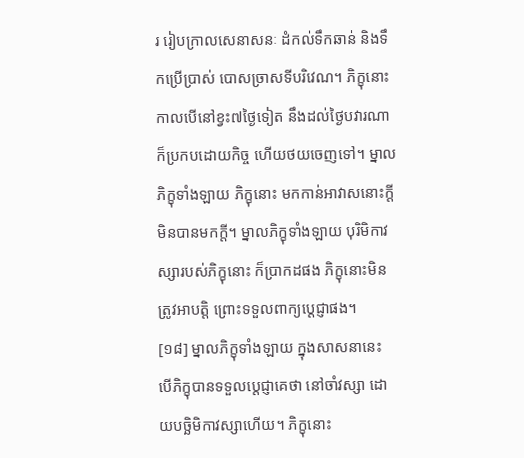រ រៀបក្រាលសេនាសនៈ ដំកល់ទឹកឆាន់ និងទឹកប្រើប្រាស់ បោសច្រាសទីបរិវេណ។ ភិក្ខុនោះ កាលបើនៅខ្វះ៧ថ្ងៃទៀត នឹងដល់ថ្ងៃបវារណា ក៏ប្រកបដោយកិច្ច ហើយថយចេញទៅ។ ម្នាលភិក្ខុទាំងឡាយ ភិក្ខុនោះ មកកាន់អាវាសនោះក្តី មិនបានមកក្តី។ ម្នាលភិក្ខុទាំងឡាយ បុរិមិកាវស្សារបស់ភិក្ខុនោះ ក៏ប្រាកដផង ភិក្ខុនោះមិនត្រូវអាបត្តិ ព្រោះទទួលពាក្យប្តេជ្ញាផង។
[១៨] ម្នាលភិក្ខុទាំងឡាយ ក្នុងសាសនានេះ បើភិក្ខុបានទទួលប្តេជ្ញាគេថា នៅចាំវស្សា ដោយបច្ឆិមិកាវស្សាហើយ។ ភិក្ខុនោះ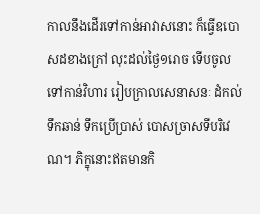កាលនឹងដើរទៅកាន់អាវាសនោះ ក៏ធ្វើឧបោសដខាងក្រៅ លុះដល់ថ្ងៃ១រោច ទើបចូលទៅកាន់វិហារ រៀបក្រាលសេនាសនៈ ដំកល់ទឹកឆាន់ ទឹកប្រើប្រាស់ បោសច្រាសទីបរិវេណ។ ភិក្ខុនោះឥតមានកិ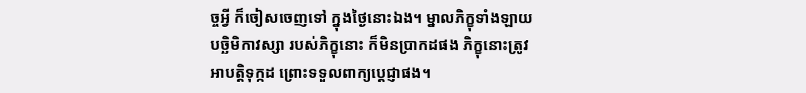ច្ចអ្វី ក៏ចៀសចេញទៅ ក្នុងថ្ងៃនោះឯង។ ម្នាលភិក្ខុទាំងឡាយ បច្ឆិមិកាវស្សា របស់ភិក្ខុនោះ ក៏មិនប្រាកដផង ភិក្ខុនោះត្រូវអាបត្តិទុក្កដ ព្រោះទទួលពាក្យប្តេជ្ញាផង។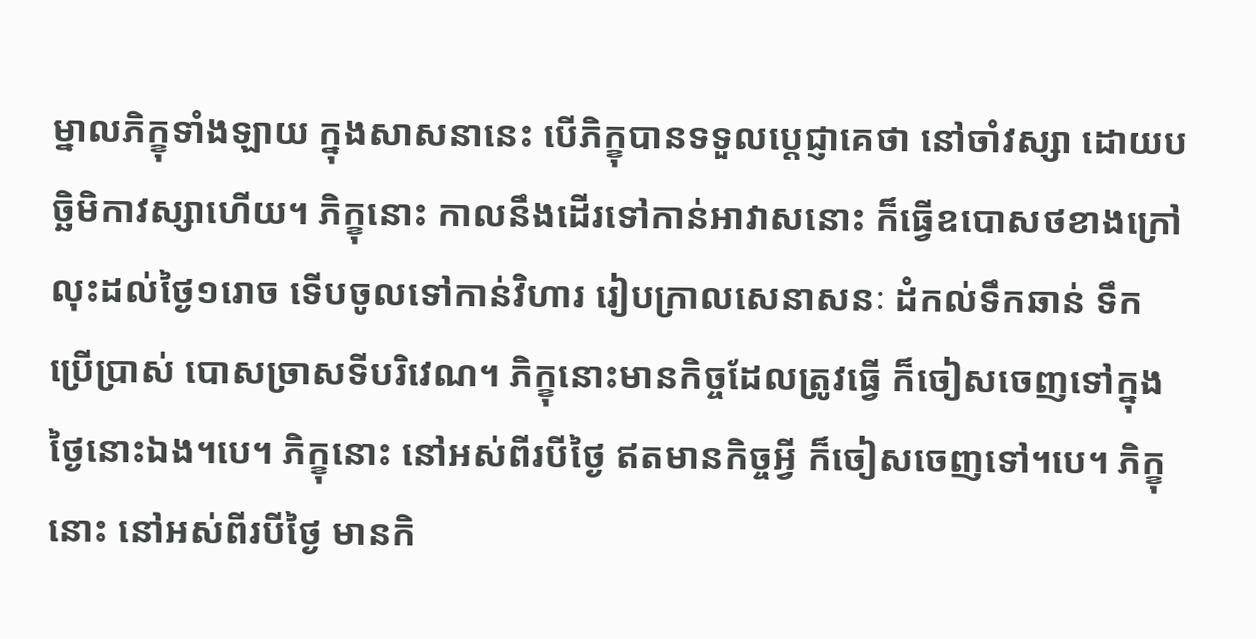ម្នាលភិក្ខុទាំងឡាយ ក្នុងសាសនានេះ បើភិក្ខុបានទទួលប្តេជ្ញាគេថា នៅចាំវស្សា ដោយបច្ឆិមិកាវស្សាហើយ។ ភិក្ខុនោះ កាលនឹងដើរទៅកាន់អាវាសនោះ ក៏ធ្វើឧបោសថខាងក្រៅ លុះដល់ថ្ងៃ១រោច ទើបចូលទៅកាន់វិហារ រៀបក្រាលសេនាសនៈ ដំកល់ទឹកឆាន់ ទឹកប្រើប្រាស់ បោសច្រាសទីបរិវេណ។ ភិក្ខុនោះមានកិច្ចដែលត្រូវធ្វើ ក៏ចៀសចេញទៅក្នុងថ្ងៃនោះឯង។បេ។ ភិក្ខុនោះ នៅអស់ពីរបីថ្ងៃ ឥតមានកិច្ចអ្វី ក៏ចៀសចេញទៅ។បេ។ ភិក្ខុនោះ នៅអស់ពីរបីថ្ងៃ មានកិ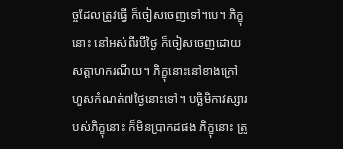ច្ចដែលត្រូវធ្វើ ក៏ចៀសចេញទៅ។បេ។ ភិក្ខុនោះ នៅអស់ពីរបីថ្ងៃ ក៏ចៀសចេញដោយសត្តាហករណីយ។ ភិក្ខុនោះនៅខាងក្រៅហួសកំណត់៧ថ្ងៃនោះទៅ។ បច្ឆិមិកាវស្សារបស់ភិក្ខុនោះ ក៏មិនប្រាកដផង ភិក្ខុនោះ ត្រូ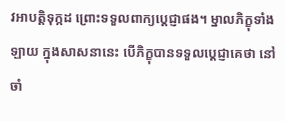វអាបត្តិទុក្កដ ព្រោះទទួលពាក្យប្តេជ្ញាផង។ ម្នាលភិក្ខុទាំងឡាយ ក្នុងសាសនានេះ បើភិក្ខុបានទទួលប្តេជ្ញាគេថា នៅចាំ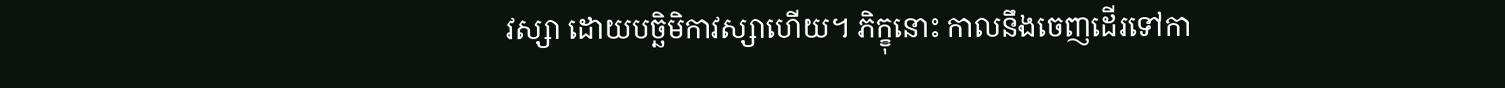វស្សា ដោយបច្ឆិមិកាវស្សាហើយ។ ភិក្ខុនោះ កាលនឹងចេញដើរទៅកា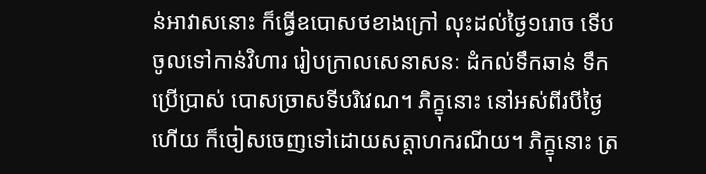ន់អាវាសនោះ ក៏ធ្វើឧបោសថខាងក្រៅ លុះដល់ថ្ងៃ១រោច ទើបចូលទៅកាន់វិហារ រៀបក្រាលសេនាសនៈ ដំកល់ទឹកឆាន់ ទឹកប្រើប្រាស់ បោសច្រាសទីបរិវេណ។ ភិក្ខុនោះ នៅអស់ពីរបីថ្ងៃហើយ ក៏ចៀសចេញទៅដោយសត្តាហករណីយ។ ភិក្ខុនោះ ត្រ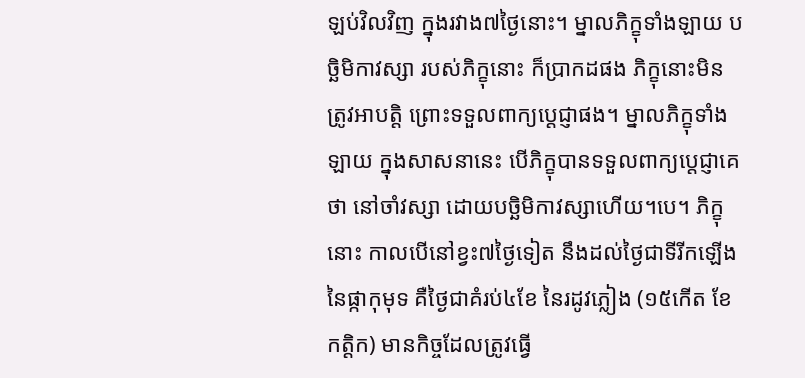ឡប់វិលវិញ ក្នុងរវាង៧ថ្ងៃនោះ។ ម្នាលភិក្ខុទាំងឡាយ បច្ឆិមិកាវស្សា របស់ភិក្ខុនោះ ក៏ប្រាកដផង ភិក្ខុនោះមិនត្រូវអាបត្តិ ព្រោះទទួលពាក្យប្តេជ្ញាផង។ ម្នាលភិក្ខុទាំងឡាយ ក្នុងសាសនានេះ បើភិក្ខុបានទទួលពាក្យប្តេជ្ញាគេថា នៅចាំវស្សា ដោយបច្ឆិមិកាវស្សាហើយ។បេ។ ភិក្ខុនោះ កាលបើនៅខ្វះ៧ថ្ងៃទៀត នឹងដល់ថ្ងៃជាទីរីកឡើងនៃផ្កាកុមុទ គឺថ្ងៃជាគំរប់៤ខែ នៃរដូវភ្លៀង (១៥កើត ខែកត្តិក) មានកិច្ចដែលត្រូវធ្វើ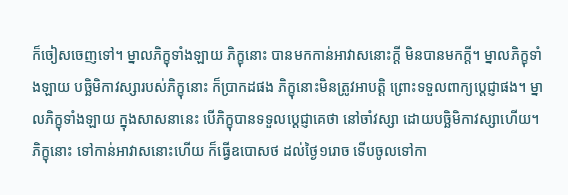ក៏ចៀសចេញទៅ។ ម្នាលភិក្ខុទាំងឡាយ ភិក្ខុនោះ បានមកកាន់អាវាសនោះក្តី មិនបានមកក្តី។ ម្នាលភិក្ខុទាំងឡាយ បច្ឆិមិកាវស្សារបស់ភិក្ខុនោះ ក៏ប្រាកដផង ភិក្ខុនោះមិនត្រូវអាបត្តិ ព្រោះទទួលពាក្យប្តេជ្ញាផង។ ម្នាលភិក្ខុទាំងឡាយ ក្នុងសាសនានេះ បើភិក្ខុបានទទួលប្តេជ្ញាគេថា នៅចាំវស្សា ដោយបច្ឆិមិកាវស្សាហើយ។ ភិក្ខុនោះ ទៅកាន់អាវាសនោះហើយ ក៏ធ្វើឧបោសថ ដល់ថ្ងៃ១រោច ទើបចូលទៅកា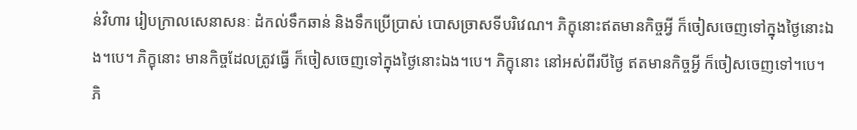ន់វិហារ រៀបក្រាលសេនាសនៈ ដំកល់ទឹកឆាន់ និងទឹកប្រើប្រាស់ បោសច្រាសទីបរិវេណ។ ភិក្ខុនោះឥតមានកិច្ចអ្វី ក៏ចៀសចេញទៅក្នុងថ្ងៃនោះឯង។បេ។ ភិក្ខុនោះ មានកិច្ចដែលត្រូវធ្វើ ក៏ចៀសចេញទៅក្នុងថ្ងៃនោះឯង។បេ។ ភិក្ខុនោះ នៅអស់ពីរបីថ្ងៃ ឥតមានកិច្ចអ្វី ក៏ចៀសចេញទៅ។បេ។ ភិ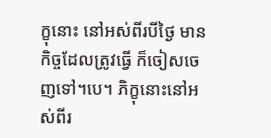ក្ខុនោះ នៅអស់ពីរបីថ្ងៃ មានកិច្ចដែលត្រូវធ្វើ ក៏ចៀសចេញទៅ។បេ។ ភិក្ខុនោះនៅអស់ពីរ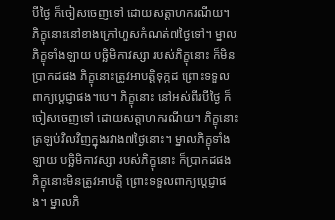បីថ្ងៃ ក៏ចៀសចេញទៅ ដោយសត្តាហករណីយ។ ភិក្ខុនោះនៅខាងក្រៅហួសកំណត់៧ថ្ងៃទៅ។ ម្នាលភិក្ខុទាំងឡាយ បច្ឆិមិកាវស្សា របស់ភិក្ខុនោះ ក៏មិនប្រាកដផង ភិក្ខុនោះត្រូវអាបត្តិទុក្កដ ព្រោះទទួលពាក្យប្តេជ្ញាផង។បេ។ ភិក្ខុនោះ នៅអស់ពីរបីថ្ងៃ ក៏ចៀសចេញទៅ ដោយសត្តាហករណីយ។ ភិក្ខុនោះត្រឡប់វិលវិញក្នុងរវាង៧ថ្ងៃនោះ។ ម្នាលភិក្ខុទាំងឡាយ បច្ឆិមិកាវស្សា របស់ភិក្ខុនោះ ក៏ប្រាកដផង ភិក្ខុនោះមិនត្រូវអាបត្តិ ព្រោះទទួលពាក្យប្តេជ្ញាផង។ ម្នាលភិ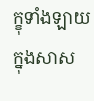ក្ខុទាំងឡាយ ក្នុងសាស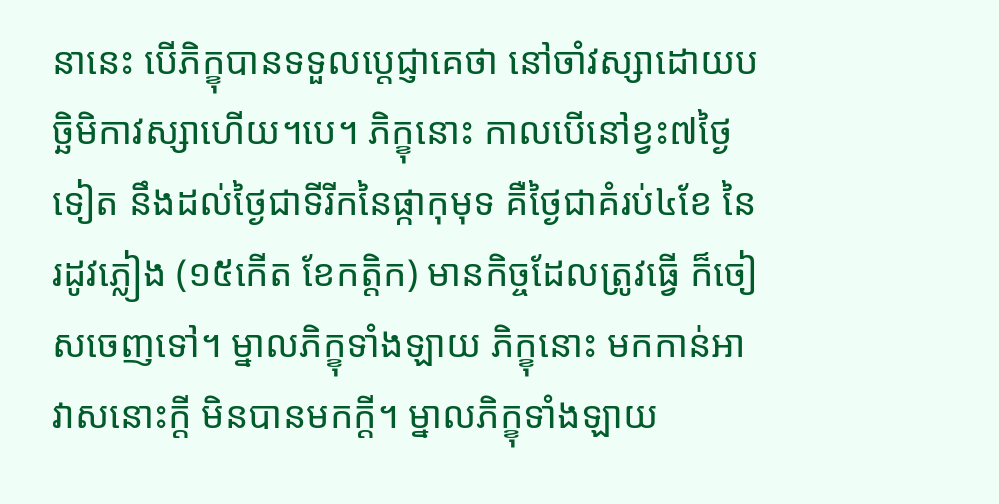នានេះ បើភិក្ខុបានទទួលប្តេជ្ញាគេថា នៅចាំវស្សាដោយបច្ឆិមិកាវស្សាហើយ។បេ។ ភិក្ខុនោះ កាលបើនៅខ្វះ៧ថ្ងៃទៀត នឹងដល់ថ្ងៃជាទីរីកនៃផ្កាកុមុទ គឺថ្ងៃជាគំរប់៤ខែ នៃរដូវភ្លៀង (១៥កើត ខែកត្តិក) មានកិច្ចដែលត្រូវធ្វើ ក៏ចៀសចេញទៅ។ ម្នាលភិក្ខុទាំងឡាយ ភិក្ខុនោះ មកកាន់អាវាសនោះក្តី មិនបានមកក្តី។ ម្នាលភិក្ខុទាំងឡាយ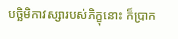បច្ឆិមិកាវស្សារបស់ភិក្ខុនោះ ក៏ប្រាក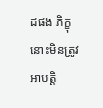ដផង ភិក្ខុនោះមិនត្រូវអាបត្តិ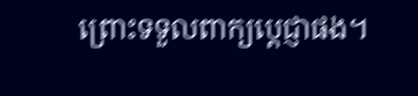ព្រោះទទួលពាក្យប្តេជ្ញាផង។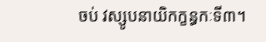ចប់ វស្សូបនាយិកក្ខន្ធកៈទី៣។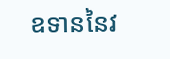ឧទាននៃវ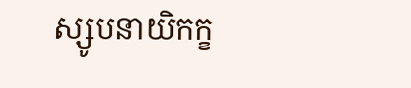ស្សូបនាយិកក្ខ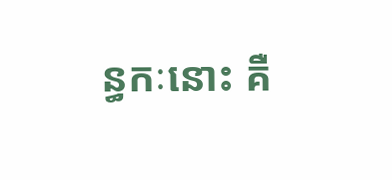ន្ធកៈនោះ គឺ